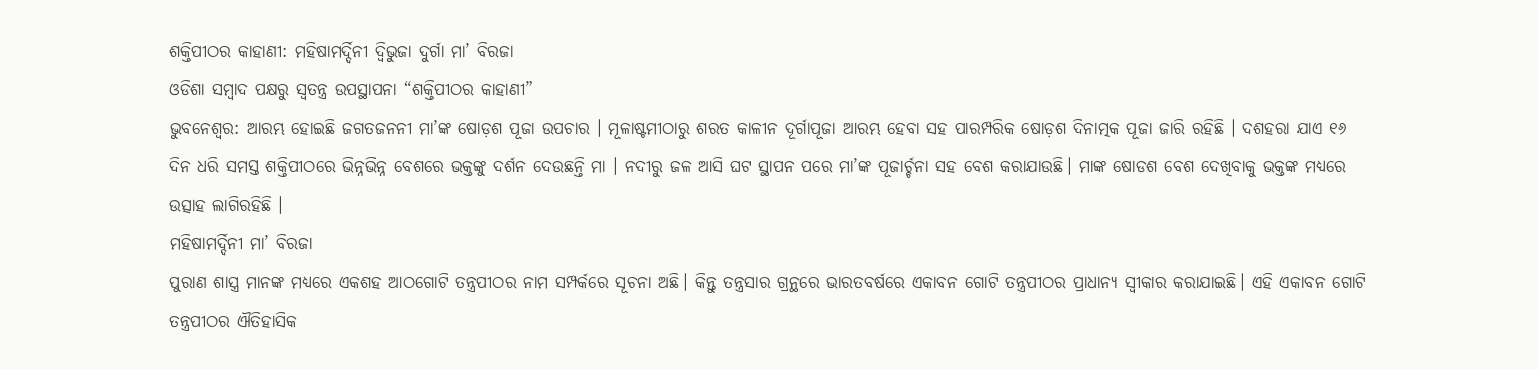ଶକ୍ତିପୀଠର କାହାଣୀ: ମହିଷାମର୍ଦ୍ଦିନୀ ଦ୍ଵିଭୁଜା ଦୁର୍ଗା ମା’ ବିରଜା
ଓଡିଶା ସମ୍ବାଦ ପକ୍ଷରୁ ସ୍ଵତନ୍ତ୍ର ଉପସ୍ଥାପନା “ଶକ୍ତିପୀଠର କାହାଣୀ”
ଭୁବନେଶ୍ଵର: ଆରମ୍ଭ ହୋଇଛି ଜଗତଜନନୀ ମା’ଙ୍କ ଷୋଡ଼ଶ ପୂଜା ଉପଚାର । ମୂଳାଷ୍ଟମୀଠାରୁ ଶରତ କାଳୀନ ଦୂର୍ଗାପୂଜା ଆରମ୍ଭ ହେବା ସହ ପାରମ୍ପରିକ ଷୋଡ଼ଶ ଦିନାତ୍ମକ ପୂଜା ଜାରି ରହିଛି । ଦଶହରା ଯାଏ ୧୬ ଦିନ ଧରି ସମସ୍ତ ଶକ୍ତିପୀଠରେ ଭିନ୍ନଭିନ୍ନ ବେଶରେ ଭକ୍ତଙ୍କୁ ଦର୍ଶନ ଦେଉଛନ୍ତି ମା । ନଦୀରୁ ଜଳ ଆସି ଘଟ ସ୍ଥାପନ ପରେ ମା’ଙ୍କ ପୂଜାର୍ଚ୍ଚନା ସହ ବେଶ କରାଯାଉଛି। ମାଙ୍କ ଷୋଡଶ ବେଶ ଦେଖିବାକୁ ଭକ୍ତଙ୍କ ମଧ୍ୟରେ ଉତ୍ସାହ ଲାଗିରହିଛି ।
ମହିଷାମର୍ଦ୍ଦିନୀ ମା’ ବିରଜା
ପୁରାଣ ଶାସ୍ତ୍ର ମାନଙ୍କ ମଧ୍ୟରେ ଏକଶହ ଆଠଗୋଟି ତନ୍ତ୍ରପୀଠର ନାମ ସମ୍ପର୍କରେ ସୂଚନା ଅଛି। କିନ୍ତୁ ତନ୍ତ୍ରସାର ଗ୍ରନ୍ଥରେ ଭାରତବର୍ଷରେ ଏକାବନ ଗୋଟି ତନ୍ତ୍ରପୀଠର ପ୍ରାଧାନ୍ୟ ସ୍ଵୀକାର କରାଯାଇଛି। ଏହି ଏକାବନ ଗୋଟି ତନ୍ତ୍ରପୀଠର ଐତିହାସିକ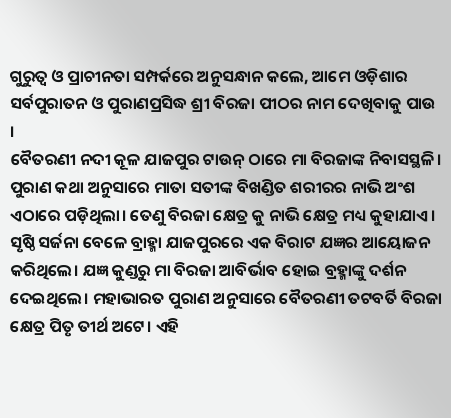ଗୁରୁତ୍ୱ ଓ ପ୍ରାଚୀନତା ସମ୍ପର୍କରେ ଅନୁସନ୍ଧାନ କଲେ, ଆମେ ଓଡ଼ିଶାର ସର୍ବପୁରାତନ ଓ ପୁରାଣପ୍ରସିଦ୍ଧ ଶ୍ରୀ ବିରଜା ପୀଠର ନାମ ଦେଖିବାକୁ ପାଉ ।
ବୈତରଣୀ ନଦୀ କୂଳ ଯାଜପୁର ଟାଉନ୍ ଠାରେ ମା ବିରଜାଙ୍କ ନିବାସସ୍ଥଳି। ପୁରାଣ କଥା ଅନୁସାରେ ମାତା ସତୀଙ୍କ ବିଖଣ୍ଡିତ ଶରୀରର ନାଭି ଅଂଶ ଏଠାରେ ପଡ଼ିଥିଲା। ତେଣୁ ବିରଜା କ୍ଷେତ୍ର କୁ ନାଭି କ୍ଷେତ୍ର ମଧ୍ୟ କୁହାଯାଏ। ସୃଷ୍ଠି ସର୍ଜନା ବେଳେ ବ୍ରାହ୍ମା ଯାଜପୁରରେ ଏକ ବିରାଟ ଯଜ୍ଞର ଆୟୋଜନ କରିଥିଲେ। ଯଜ୍ଞ କୁଣ୍ଡରୁ ମା ବିରଜା ଆବିର୍ଭାବ ହୋଇ ବ୍ରହ୍ମାଙ୍କୁ ଦର୍ଶନ ଦେଇଥିଲେ। ମହାଭାରତ ପୁରାଣ ଅନୁସାରେ ବୈତରଣୀ ତଟବର୍ତି ବିରଜା କ୍ଷେତ୍ର ପିତୃ ତୀର୍ଥ ଅଟେ। ଏହି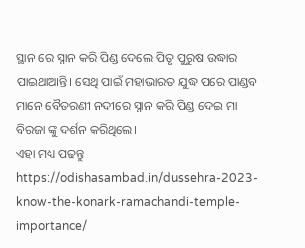ସ୍ଥାନ ରେ ସ୍ନାନ କରି ପିଣ୍ଡ ଦେଲେ ପିତୃ ପୁରୁଷ ଉଦ୍ଧାର ପାଇଥାଆନ୍ତି। ସେଥି ପାଇଁ ମହାଭାରତ ଯୁଦ୍ଧ ପରେ ପାଣ୍ଡବ ମାନେ ବୈତରଣୀ ନଦୀରେ ସ୍ନାନ କରି ପିଣ୍ଡ ଦେଇ ମା ବିରଜା ଙ୍କୁ ଦର୍ଶନ କରିଥିଲେ।
ଏହା ମଧ୍ୟ ପଢନ୍ତୁ
https://odishasambad.in/dussehra-2023-know-the-konark-ramachandi-temple-importance/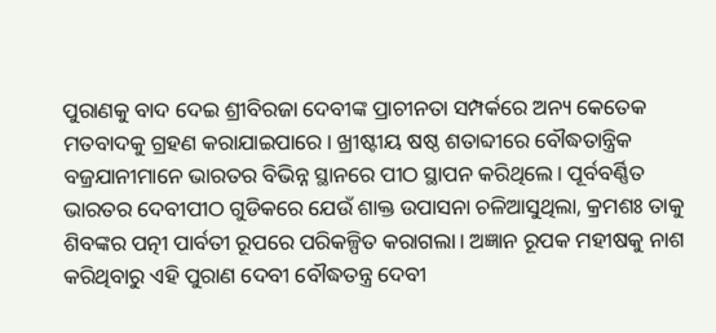ପୁରାଣକୁ ବାଦ ଦେଇ ଶ୍ରୀବିରଜା ଦେବୀଙ୍କ ପ୍ରାଚୀନତା ସମ୍ପର୍କରେ ଅନ୍ୟ କେତେକ ମତବାଦକୁ ଗ୍ରହଣ କରାଯାଇପାରେ। ଖ୍ରୀଷ୍ଟୀୟ ଷଷ୍ଠ ଶତାବ୍ଦୀରେ ବୌଦ୍ଧତାନ୍ତ୍ରିକ ବଜ୍ରଯାନୀମାନେ ଭାରତର ବିଭିନ୍ନ ସ୍ଥାନରେ ପୀଠ ସ୍ଥାପନ କରିଥିଲେ। ପୂର୍ବବର୍ଣ୍ଣିତ ଭାରତର ଦେବୀପୀଠ ଗୁଡିକରେ ଯେଉଁ ଶାକ୍ତ ଉପାସନା ଚଳିଆସୁଥିଲା, କ୍ରମଶଃ ତାକୁ ଶିବଙ୍କର ପତ୍ନୀ ପାର୍ବତୀ ରୂପରେ ପରିକଳ୍ପିତ କରାଗଲା। ଅଜ୍ଞାନ ରୂପକ ମହୀଷକୁ ନାଶ କରିଥିବାରୁ ଏହି ପୁରାଣ ଦେବୀ ବୌଦ୍ଧତନ୍ତ୍ର ଦେବୀ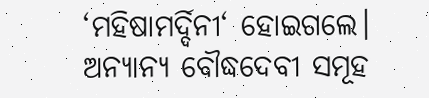‘ମହିଷାମର୍ଦ୍ଦିନୀ‘ ହୋଇଗଲେ। ଅନ୍ୟାନ୍ୟ ବୌଦ୍ଧଦେବୀ ସମୂହ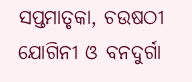ସପ୍ତମାତୃକା, ଚଉଷଠୀ ଯୋଗିନୀ ଓ ବନଦୁର୍ଗା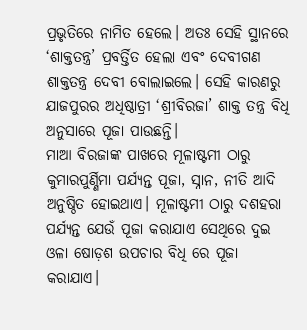ପ୍ରଭୃତିରେ ନାମିତ ହେଲେ। ଅତଃ ସେହି ସ୍ଥାନରେ ‘ଶାକ୍ତତନ୍ତ୍ର’ ପ୍ରବର୍ତ୍ତିତ ହେଲା ଏବଂ ଦେବୀଗଣ ଶାକ୍ତତନ୍ତ୍ର ଦେବୀ ବୋଲାଇଲେ। ସେହି କାରଣରୁ ଯାଜପୁରର ଅଧିଷ୍ଠାତ୍ରୀ ‘ଶ୍ରୀବିରଜା’ ଶାକ୍ତ ତନ୍ତ୍ର ବିଧି ଅନୁସାରେ ପୂଜା ପାଉଛନ୍ତି।
ମାଆ ବିରଜାଙ୍କ ପାଖରେ ମୂଳାଷ୍ଟମୀ ଠାରୁ କୁମାରପୁର୍ଣ୍ଣିମା ପର୍ଯ୍ୟନ୍ତ ପୂଜା, ସ୍ନାନ, ନୀତି ଆଦି ଅନୁଷ୍ଠିତ ହୋଇଥାଏ। ମୂଳାଷ୍ଟମୀ ଠାରୁ ଦଶହରା ପର୍ଯ୍ୟନ୍ତ ଯେଉଁ ପୂଜା କରାଯାଏ ସେଥିରେ ଦୁଇ ଓଳା ଷୋଡ଼ଶ ଉପଚାର ବିଧି ରେ ପୂଜା କରାଯାଏ।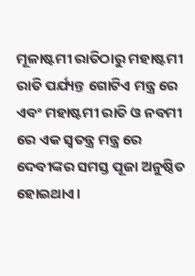ମୂଳାଷ୍ଟମୀ ରାତିଠାରୁ ମହାଷ୍ଟମୀ ରାତି ପର୍ଯ୍ୟନ୍ତ ଗୋଟିଏ ମନ୍ତ୍ର ରେ ଏବଂ ମହାଷ୍ଟମୀ ରାତି ଓ ନବମୀ ରେ ଏକ ସ୍ବତନ୍ତ୍ର ମନ୍ତ୍ର ରେ ଦେବୀଙ୍କର ସମସ୍ତ ପୂଜା ଅନୁଷ୍ଠିତ ହୋଇଥାଏ।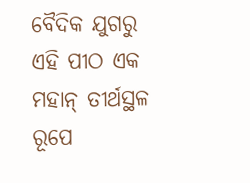ବୈଦିକ ଯୁଗରୁ ଏହି ପୀଠ ଏକ ମହାନ୍ ତୀର୍ଥସ୍ଥଳ ରୂପେ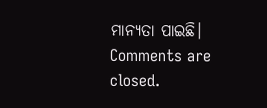ମାନ୍ୟତା ପାଇଛି।
Comments are closed.